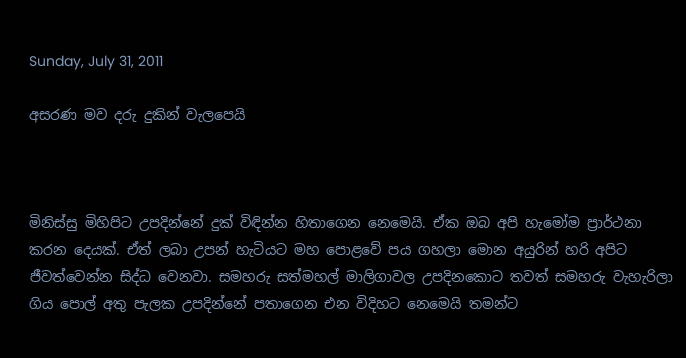Sunday, July 31, 2011

අසරණ මව දරු දුකින් වැලපෙයි



මිනිස්සු මිහිපිට උපදින්නේ දුක් විඳින්න හිතාගෙන නෙමෙයි. ඒක ඔබ අපි හැමෝම ප්‍රාර්ථනා කරන දෙයක්. ඒත් ලබා උපන් හැටියට මහ පොළවේ පය ගහලා මොන අයුරින් හරි අපිට ජීවත්වෙන්න සිද්ධ වෙනවා. සමහරු සත්මහල් මාලිගාවල උපදිනකොට තවත් සමහරු වැහැරිලා ගිය පොල් අතු පැලක උපදින්නේ පතාගෙන එන විදිහට නෙමෙයි තමන්ට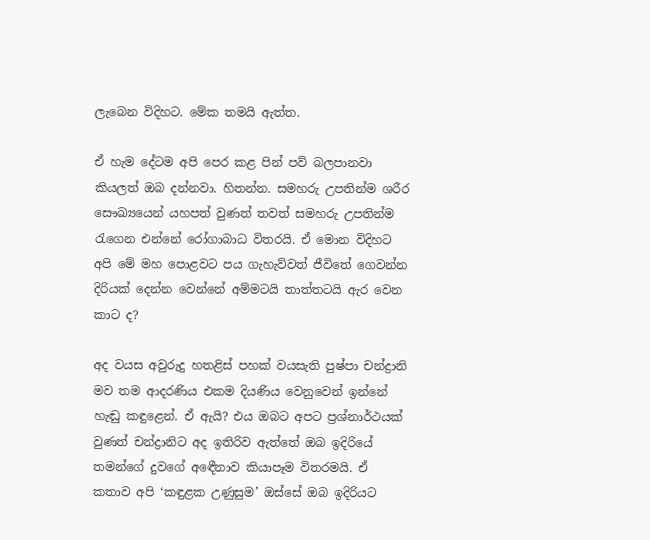ලැබෙන විදිහට. මේක තමයි ඇත්ත.

ඒ හැම දේටම අපි පෙර කළ පින් පව් බලපානවා කියලත් ඔබ දන්නවා. හිතන්න. සමහරු උපතින්ම ශරීර සෞඛ්‍යයෙන් යහපත් වුණත් තවත් සමහරු උපතින්ම රැගෙන එන්නේ රෝගාබාධ විතරයි. ඒ මොන විදිහට අපි මේ මහ පොළවට පය ගැහැව්වත් ජීවිතේ ගෙවන්න දිරියක් දෙන්න වෙන්නේ අම්මටයි තාත්තටයි ඇර වෙන කාට ද?

අද වයස අවුරුදු හතළිස් පහක් වයසැති පුෂ්පා චන්ද්‍රානි මව තම ආදරණිය එකම දියණිය වෙනුවෙන් ඉන්නේ හැඬු කඳුළෙන්. ඒ ඇයි? එය ඔබට අපට ප්‍රශ්නාර්ථයක් වුණත් චන්ද්‍රානිට අද ඉතිරිව ඇත්තේ ඔබ ඉදිරියේ තමන්ගේ දුවගේ අඳෙීනාව කියාපෑම විතරමයි. ඒ කතාව අපි ‘කඳුළක උණුසුම’ ඔස්සේ ඔබ ඉදිරියට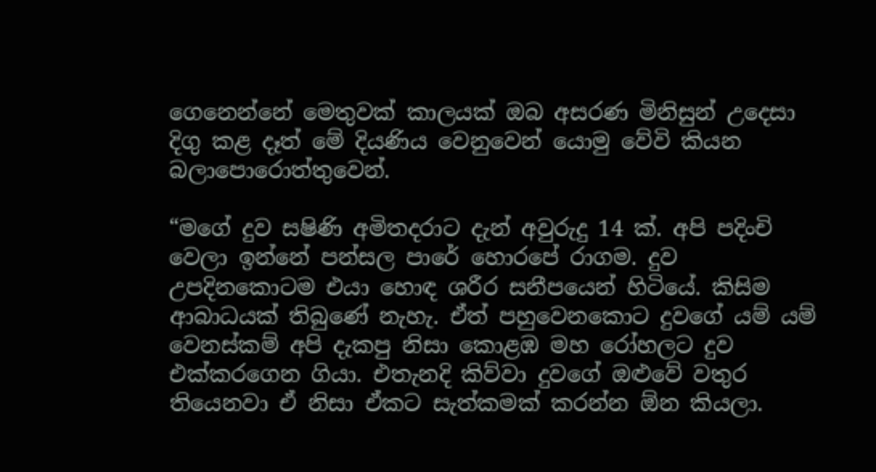ගෙනෙන්නේ මෙතුවක් කාලයක් ඔබ අසරණ මිනිසුන් උදෙසා දිගු කළ දෑත් මේ දියණිය වෙනුවෙන් යොමු වේවි කියන බලාපොරොත්තුවෙන්.

“මගේ දුව සෂිණි අමිතදරාට දැන් අවුරුදු 14 ක්. අපි පදිංචි වෙලා ඉන්නේ පන්සල පාරේ හොරපේ රාගම. දුව උපදිනකොටම එයා හොඳ ශරීර සනීපයෙන් හිටියේ. කිසිම ආබාධයක් තිබුණේ නැහැ. ඒත් පහුවෙනකොට දුවගේ යම් යම් වෙනස්කම් අපි දැකපු නිසා කොළඹ මහ රෝහලට දුව එක්කරගෙන ගියා. එතැනදි කිව්වා දුවගේ ඔළුවේ වතුර තියෙනවා ඒ නිසා ඒකට සැත්කමක් කරන්න ඕන කියලා.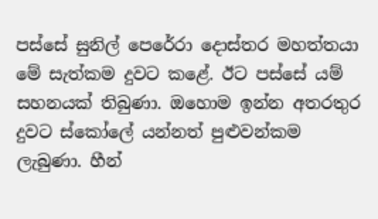පස්සේ සුනිල් පෙරේරා දොස්තර මහත්තයා මේ සැත්කම දුවට කළේ. ඊට පස්සේ යම් සහනයක් තිබුණා. ඔහොම ඉන්න අතරතුර දුවට ස්කෝලේ යන්නත් පුළුවන්කම ලැබුණා. හීන්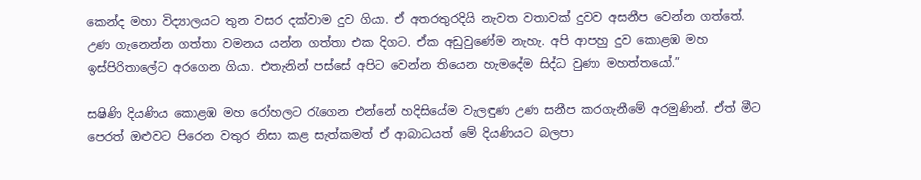කෙන්ද මහා විද්‍යාලයට තුන වසර දක්වාම දුව ගියා. ඒ අතරතුරදියි නැවත වතාවක් දුවව අසනීප වෙන්න ගත්තේ. උණ ගැනෙන්න ගත්තා වමනය යන්න ගත්තා එක දිගට. ඒක අඩුවුණේම නැහැ. අපි ආපහු දුව කොළඹ මහ ඉස්පිරිතාලේට අරගෙන ගියා. එතැනින් පස්සේ අපිට වෙන්න තියෙන හැමදේම සිද්ධ වුණා මහත්තයෝ.”

සෂිණි දියණිය කොළඹ මහ රෝහලට රැගෙන එන්නේ හදිසියේම වැලඳුණ උණ සනීප කරගැනීමේ අරමුණින්. ඒත් මීට පෙරත් ඔළුවට පිරෙන වතුර නිසා කළ සැත්කමත් ඒ ආබාධයත් මේ දියණියට බලපා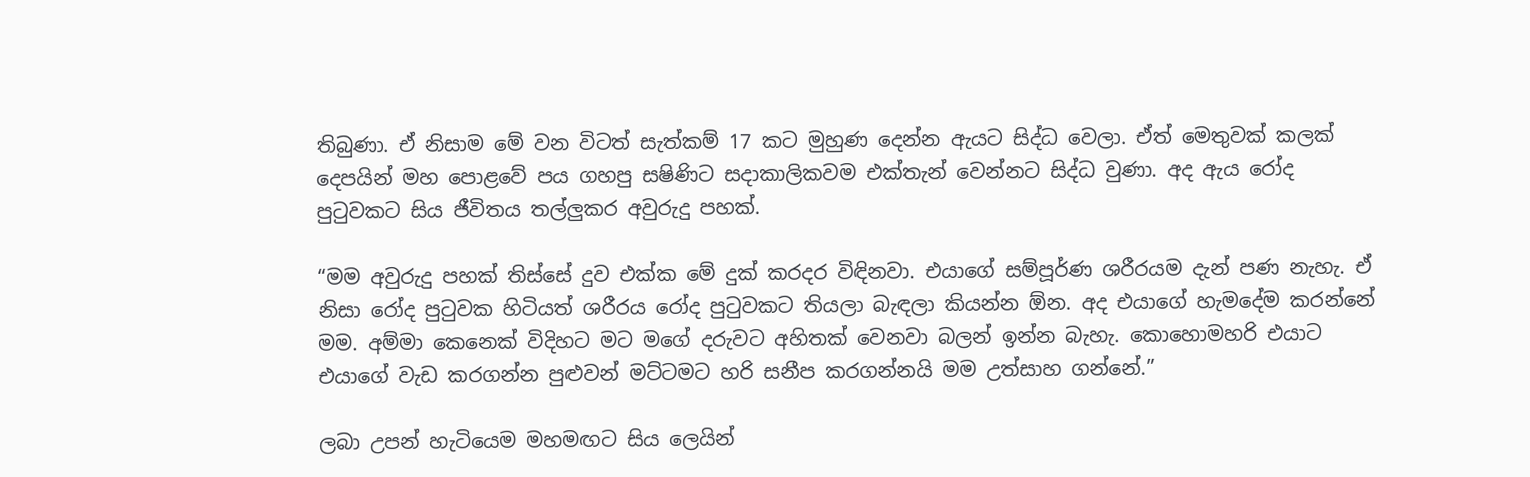තිබුණා. ඒ නිසාම මේ වන විටත් සැත්කම් 17 කට මුහුණ දෙන්න ඇයට සිද්ධ වෙලා. ඒත් මෙතුවක් කලක් දෙපයින් මහ පොළවේ පය ගහපු සෂිණිට සදාකාලිකවම එක්තැන් වෙන්නට සිද්ධ වුණා. අද ඇය රෝද පුටුවකට සිය ජීවිතය තල්ලුකර අවුරුදු පහක්.

“මම අවුරුදු පහක් තිස්සේ දුව එක්ක මේ දුක් කරදර විඳිනවා. එයාගේ සම්පූර්ණ ශරීරයම දැන් පණ නැහැ. ඒ නිසා රෝද පුටුවක හිටියත් ශරීරය රෝද පුටුවකට තියලා බැඳලා කියන්න ඕන. අද එයාගේ හැමදේම කරන්නේ මම. අම්මා කෙනෙක් විදිහට මට මගේ දරුවට අහිතක් වෙනවා බලන් ඉන්න බැහැ. කොහොමහරි එයාට එයාගේ වැඩ කරගන්න පුළුවන් මට්ටමට හරි සනීප කරගන්නයි මම උත්සාහ ගන්නේ.”

ලබා උපන් හැටියෙම මහමඟට සිය ලෙයින්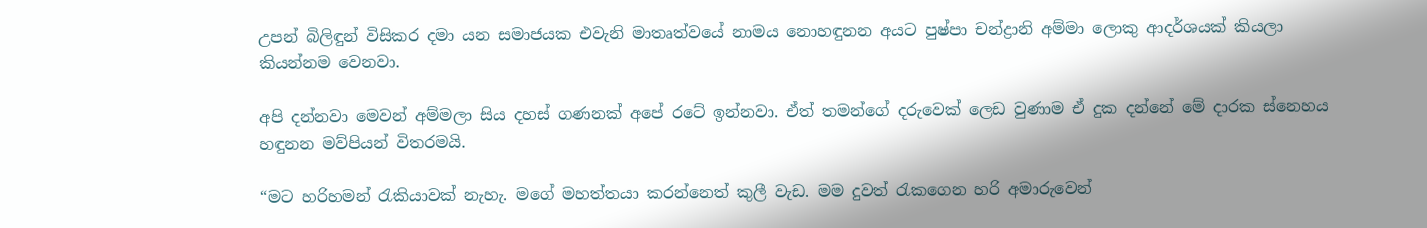උපන් බිලිඳුන් විසිකර දමා යන සමාජයක එවැනි මාතෘත්වයේ නාමය නොහඳුනන අයට පුෂ්පා චන්ද්‍රානි අම්මා ලොකු ආදර්ශයක් කියලා කියන්නම වෙනවා.

අපි දන්නවා මෙවන් අම්මලා සිය දහස් ගණනක් අපේ රටේ ඉන්නවා. ඒත් තමන්ගේ දරුවෙක් ලෙඩ වුණාම ඒ දුක දන්නේ මේ දාරක ස්නෙහය හඳුනන මව්පියන් විතරමයි.

“මට හරිහමන් රැකියාවක් නැහැ. මගේ මහත්තයා කරන්නෙත් කුලී වැඩ. මම දුවත් රැකගෙන හරි අමාරුවෙන්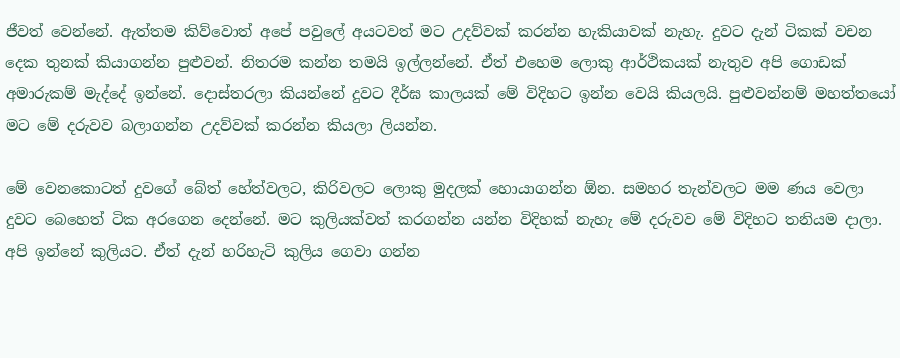ජීවත් වෙන්නේ. ඇත්තම කිව්වොත් අපේ පවුලේ අයටවත් මට උදව්වක් කරන්න හැකියාවක් නැහැ. දුවට දැන් ටිකක් වචන දෙක තුනක් කියාගන්න පුළුවන්. නිතරම කන්න තමයි ඉල්ලන්නේ. ඒත් එහෙම ලොකු ආර්ථිකයක් නැතුව අපි ගොඩක් අමාරුකම් මැද්දේ ඉන්නේ. දොස්තරලා කියන්නේ දුවට දීර්ඝ කාලයක් මේ විදිහට ඉන්න වෙයි කියලයි. පුළුවන්නම් මහත්තයෝ මට මේ දරුවව බලාගන්න උදව්වක් කරන්න කියලා ලියන්න.

මේ වෙනකොටත් දුවගේ බේත් හේත්වලට, කිරිවලට ලොකු මුදලක් හොයාගන්න ඕන. සමහර තැන්වලට මම ණය වෙලා දුවට බෙහෙත් ටික අරගෙන දෙන්නේ. මට කුලියක්වත් කරගන්න යන්න විදිහක් නැහැ මේ දරුවව මේ විදිහට තනියම දාලා. අපි ඉන්නේ කුලියට. ඒත් දැන් හරිහැටි කුලිය ගෙවා ගන්න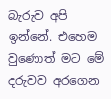බැරුව අපි ඉන්නේ. එහෙම වුණොත් මට මේ දරුවව අරගෙන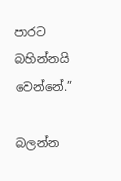පාරට බහින්නයි වෙන්නේ.”

බලන්න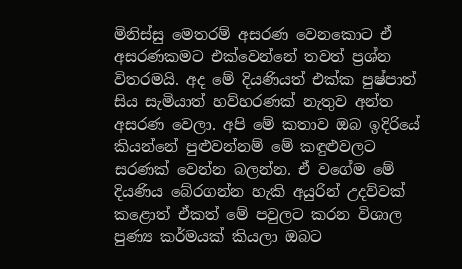මිනිස්සු මෙතරම් අසරණ වෙනකොට ඒ අසරණකමට එක්වෙන්නේ තවත් ප්‍රශ්න විතරමයි. අද මේ දියණියත් එක්ක පුෂ්පාත් සිය සැමියාත් හව්හරණක් නැතුව අන්ත අසරණ වෙලා. අපි මේ කතාව ඔබ ඉදිරියේ කියන්නේ පුළුවන්නම් මේ කඳුළුවලට සරණක් වෙන්න බලන්න. ඒ වගේම මේ දියණිය බේරගන්න හැකි අයුරින් උදව්වක් කළොත් ඒකත් මේ පවුලට කරන විශාල පුණ්‍ය කර්මයක් කියලා ඔබට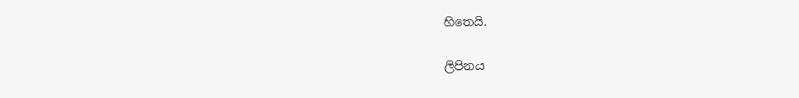හිතෙයි.

ලිපිනය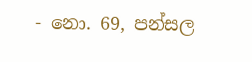- නො. 69, පන්සල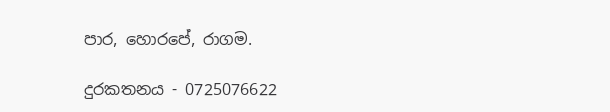පාර, හොරපේ, රාගම.

දුරකතනය - 0725076622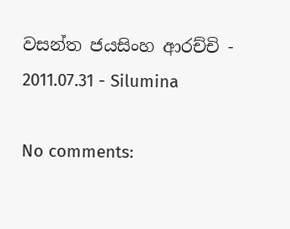වසන්ත ජයසිංහ ආරච්චි - 2011.07.31 - Silumina

No comments: